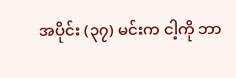အပိုင်း (၃၇) မင်းက ငါ့ကို ဘာ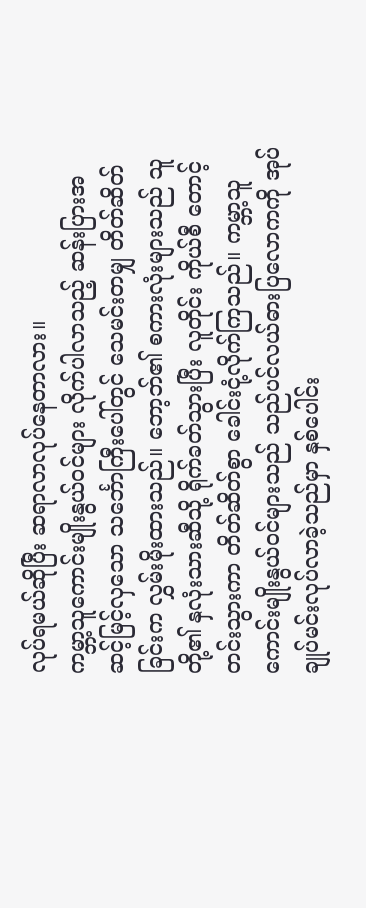လုပ်ရမယ်ဆိုပြီး ဆရာလာလုပ်နေတာလား။
ကမ္ဘာ့သူကောင်းမျိုးနွယ်ဝင်များ လိုက်ပါလာသည့် ဆန်းပြားအဆင့်မြင့်လှသော သင်္ဘောကြီးပေါ်တွင် သေမင်းတမျှ တိတ်ဆိတ်ခြင်းက လွှမ်းမိုးထားသည်။ ဘော့ဘ်၏ စကားလုံးများသည် သူတို့၏ နှလုံးသားဆီသို့ ရိုက်ခတ်သွားပြီး လူတိုင်း ကိုယ်စီ တောင့်တင်းသွားကာ တိတ်ဆိတ်စွာ ခေါင်းငုံ့လိုက်ကြသည်။ ကမ္ဘာ့သူကောင်းမျိုးနွယ်ဝင်များသည် သည်ပင်လယ်ဓားပြလောကကို အုပ်ချုပ်မင်းလုပ်လာခဲ့သည်မှာ နှစ်ပေါင်း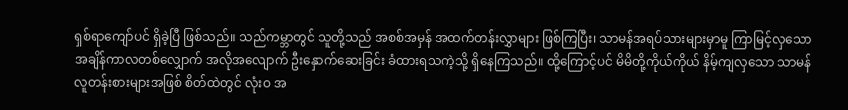ရှစ်ရာကျော်ပင် ရှိခဲ့ပြီ ဖြစ်သည်။ သည်ကမ္ဘာတွင် သူတို့သည် အစစ်အမှန် အထက်တန်းလွှာများ ဖြစ်ကြပြီး၊ သာမန်အရပ်သားများမှာမူ ကြာမြင့်လှသော အချိန်ကာလတစ်လျှောက် အလိုအလျောက် ဦးနှောက်ဆေးခြင်း ခံထားရသကဲ့သို့ ရှိနေကြသည်။ ထို့ကြောင့်ပင် မိမိတို့ကိုယ်ကိုယ် နိမ့်ကျလှသော သာမန်လူတန်းစားများအဖြစ် စိတ်ထဲတွင် လုံးဝ အ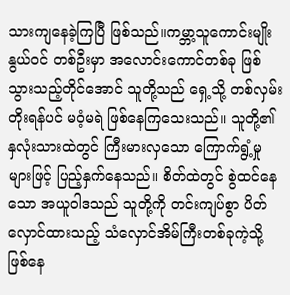သားကျနေခဲ့ကြပြီ ဖြစ်သည်။ကမ္ဘာ့သူကောင်းမျိုးနွယ်ဝင် တစ်ဦးမှာ အလောင်းကောင်တစ်ခု ဖြစ်သွားသည့်တိုင်အောင် သူတို့သည် ရှေ့သို့ တစ်လှမ်းတိုးရန်ပင် မဝံ့မရဲ ဖြစ်နေကြသေးသည်။ သူတို့၏ နှလုံးသားထဲတွင် ကြီးမားလှသော ကြောက်ရွံ့မှုများဖြင့် ပြည့်နှက်နေသည်။ စိတ်ထဲတွင် စွဲထင်နေသော အယူဝါဒသည် သူတို့ကို တင်းကျပ်စွာ ပိတ်လှောင်ထားသည့် သံလှောင်အိမ်ကြီးတစ်ခုကဲ့သို့ ဖြစ်နေ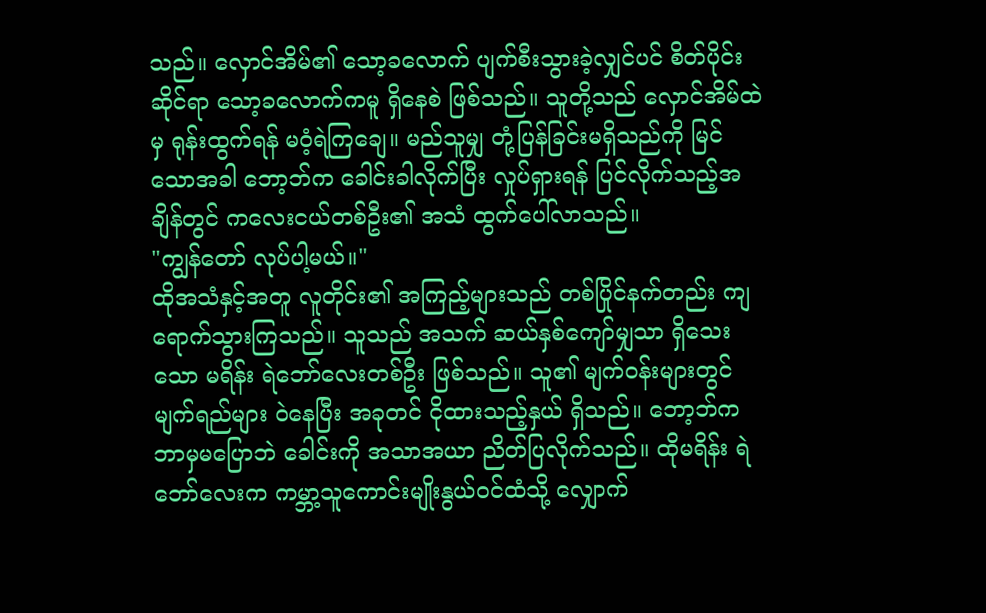သည်။ လှောင်အိမ်၏ သော့ခလောက် ပျက်စီးသွားခဲ့လျှင်ပင် စိတ်ပိုင်းဆိုင်ရာ သော့ခလောက်ကမူ ရှိနေစဲ ဖြစ်သည်။ သူတို့သည် လှောင်အိမ်ထဲမှ ရုန်းထွက်ရန် မဝံ့ရဲကြချေ။ မည်သူမျှ တုံ့ပြန်ခြင်းမရှိသည်ကို မြင်သောအခါ ဘော့ဘ်က ခေါင်းခါလိုက်ပြီး လှုပ်ရှားရန် ပြင်လိုက်သည့်အချိန်တွင် ကလေးငယ်တစ်ဦး၏ အသံ ထွက်ပေါ်လာသည်။
"ကျွန်တော် လုပ်ပါ့မယ်။"
ထိုအသံနှင့်အတူ လူတိုင်း၏ အကြည့်များသည် တစ်ပြိုင်နက်တည်း ကျရောက်သွားကြသည်။ သူသည် အသက် ဆယ်နှစ်ကျော်မျှသာ ရှိသေးသော မရိန်း ရဲဘော်လေးတစ်ဦး ဖြစ်သည်။ သူ၏ မျက်ဝန်းများတွင် မျက်ရည်များ ဝဲနေပြီး အခုတင် ငိုထားသည့်နှယ် ရှိသည်။ ဘော့ဘ်က ဘာမှမပြောဘဲ ခေါင်းကို အသာအယာ ညိတ်ပြလိုက်သည်။ ထိုမရိန်း ရဲဘော်လေးက ကမ္ဘာ့သူကောင်းမျိုးနွယ်ဝင်ထံသို့ လျှောက်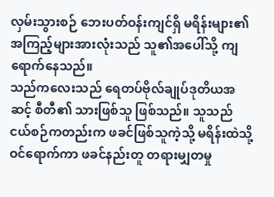လှမ်းသွားစဉ် ဘေးပတ်ဝန်းကျင်ရှိ မရိန်းများ၏ အကြည့်များအားလုံးသည် သူ၏အပေါ်သို့ ကျရောက်နေသည်။
သည်ကလေးသည် ရေတပ်ဗိုလ်ချုပ်ဒုတိယအဆင့် စီတီ၏ သားဖြစ်သူ ဖြစ်သည်။ သူသည် ငယ်စဉ်ကတည်းက ဖခင်ဖြစ်သူကဲ့သို့ မရိန်းထဲသို့ ဝင်ရောက်ကာ ဖခင်နည်းတူ တရားမျှတမှု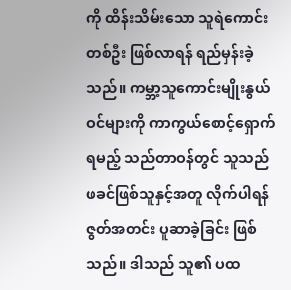ကို ထိန်းသိမ်းသော သူရဲကောင်းတစ်ဦး ဖြစ်လာရန် ရည်မှန်းခဲ့သည်။ ကမ္ဘာ့သူကောင်းမျိုးနွယ်ဝင်များကို ကာကွယ်စောင့်ရှောက်ရမည့် သည်တာဝန်တွင် သူသည် ဖခင်ဖြစ်သူနှင့်အတူ လိုက်ပါရန် ဇွတ်အတင်း ပူဆာခဲ့ခြင်း ဖြစ်သည်။ ဒါသည် သူ၏ ပထ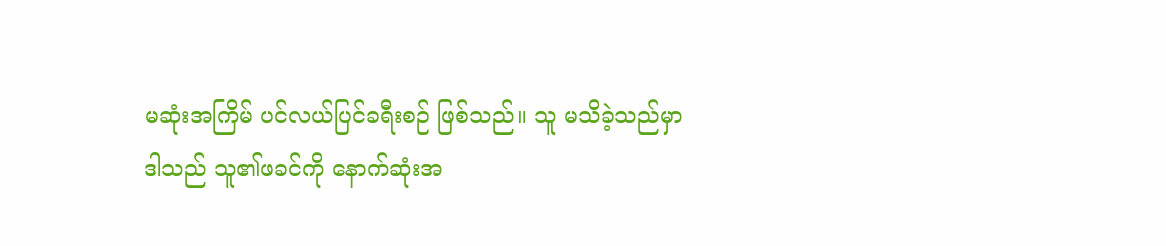မဆုံးအကြိမ် ပင်လယ်ပြင်ခရီးစဉ် ဖြစ်သည်။ သူ မသိခဲ့သည်မှာ ဒါသည် သူ၏ဖခင်ကို နောက်ဆုံးအ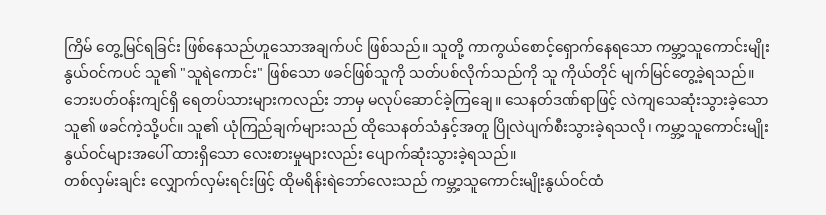ကြိမ် တွေ့မြင်ရခြင်း ဖြစ်နေသည်ဟူသောအချက်ပင် ဖြစ်သည်။ သူတို့ ကာကွယ်စောင့်ရှောက်နေရသော ကမ္ဘာ့သူကောင်းမျိုးနွယ်ဝင်ကပင် သူ၏ "သူရဲကောင်း" ဖြစ်သော ဖခင်ဖြစ်သူကို သတ်ပစ်လိုက်သည်ကို သူ ကိုယ်တိုင် မျက်မြင်တွေ့ခဲ့ရသည်။ ဘေးပတ်ဝန်းကျင်ရှိ ရေတပ်သားများကလည်း ဘာမှ မလုပ်ဆောင်ခဲ့ကြချေ။ သေနတ်ဒဏ်ရာဖြင့် လဲကျသေဆုံးသွားခဲ့သော သူ၏ ဖခင်ကဲ့သို့ပင်။ သူ၏ ယုံကြည်ချက်များသည် ထိုသေနတ်သံနှင့်အတူ ပြိုလဲပျက်စီးသွားခဲ့ရသလို၊ ကမ္ဘာ့သူကောင်းမျိုးနွယ်ဝင်များအပေါ် ထားရှိသော လေးစားမှုများလည်း ပျောက်ဆုံးသွားခဲ့ရသည်။
တစ်လှမ်းချင်း လျှောက်လှမ်းရင်းဖြင့် ထိုမရိန်းရဲဘော်လေးသည် ကမ္ဘာ့သူကောင်းမျိုးနွယ်ဝင်ထံ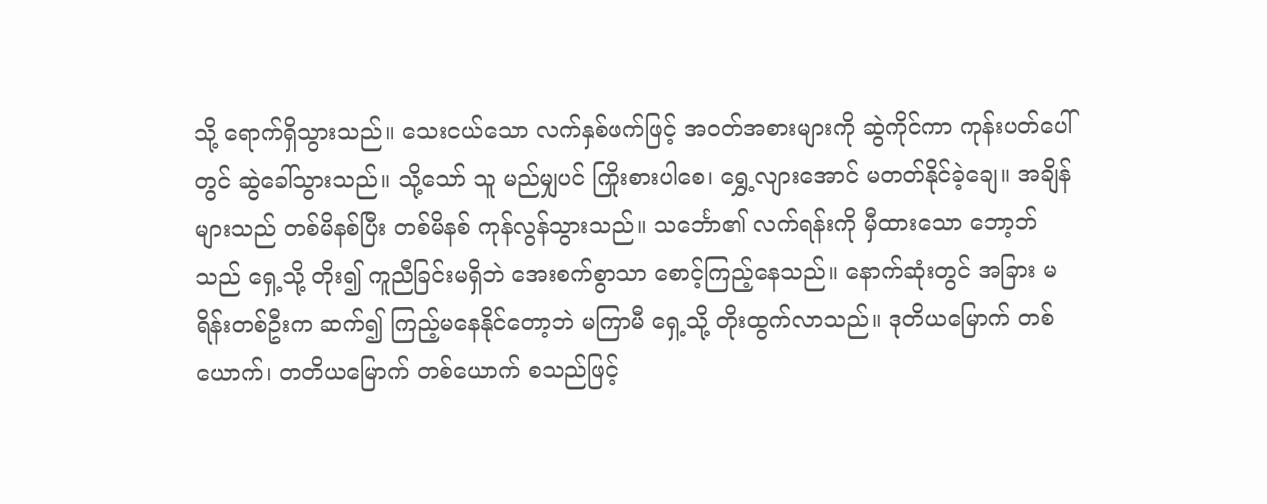သို့ ရောက်ရှိသွားသည်။ သေးငယ်သော လက်နှစ်ဖက်ဖြင့် အဝတ်အစားများကို ဆွဲကိုင်ကာ ကုန်းပတ်ပေါ်တွင် ဆွဲခေါ်သွားသည်။ သို့သော် သူ မည်မျှပင် ကြိုးစားပါစေ၊ ရွှေ့လျားအောင် မတတ်နိုင်ခဲ့ချေ။ အချိန်များသည် တစ်မိနစ်ပြီး တစ်မိနစ် ကုန်လွန်သွားသည်။ သင်္ဘော၏ လက်ရန်းကို မှီထားသော ဘော့ဘ်သည် ရှေ့သို့ တိုး၍ ကူညီခြင်းမရှိဘဲ အေးစက်စွာသာ စောင့်ကြည့်နေသည်။ နောက်ဆုံးတွင် အခြား မရိန်းတစ်ဦးက ဆက်၍ ကြည့်မနေနိုင်တော့ဘဲ မကြာမီ ရှေ့သို့ တိုးထွက်လာသည်။ ဒုတိယမြောက် တစ်ယောက်၊ တတိယမြောက် တစ်ယောက် စသည်ဖြင့်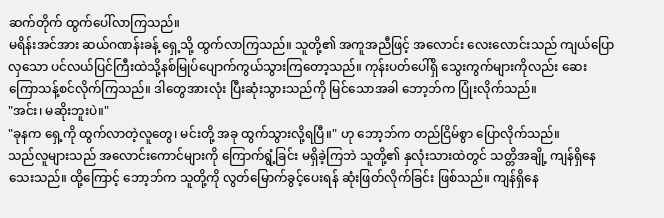ဆက်တိုက် ထွက်ပေါ်လာကြသည်။
မရိန်းအင်အား ဆယ်ဂဏန်းခန့် ရှေ့သို့ ထွက်လာကြသည်။ သူတို့၏ အကူအညီဖြင့် အလောင်း လေးလောင်းသည် ကျယ်ပြောလှသော ပင်လယ်ပြင်ကြီးထဲသို့နစ်မြုပ်ပျောက်ကွယ်သွားကြတော့သည်။ ကုန်းပတ်ပေါ်ရှိ သွေးကွက်များကိုလည်း ဆေးကြောသန့်စင်လိုက်ကြသည်။ ဒါတွေအားလုံး ပြီးဆုံးသွားသည်ကို မြင်သောအခါ ဘော့ဘ်က ပြုံးလိုက်သည်။
"အင်း၊ မဆိုးဘူးပဲ။"
"ခုနက ရှေ့ကို ထွက်လာတဲ့လူတွေ၊ မင်းတို့ အခု ထွက်သွားလို့ရပြီ။" ဟု ဘော့ဘ်က တည်ငြိမ်စွာ ပြောလိုက်သည်။
သည်လူများသည် အလောင်းကောင်များကို ကြောက်ရွံ့ခြင်း မရှိခဲ့ကြဘဲ သူတို့၏ နှလုံးသားထဲတွင် သတ္တိအချို့ ကျန်ရှိနေသေးသည်။ ထို့ကြောင့် ဘော့ဘ်က သူတို့ကို လွတ်မြောက်ခွင့်ပေးရန် ဆုံးဖြတ်လိုက်ခြင်း ဖြစ်သည်။ ကျန်ရှိနေ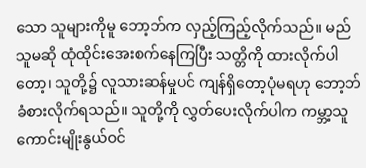သော သူများကိုမူ ဘော့ဘ်က လှည့်ကြည့်လိုက်သည်။ မည်သူမဆို ထုံထိုင်းအေးစက်နေကြပြီး သတ္တိကို ထားလိုက်ပါတော့၊ သူတို့၌ လူသားဆန်မှုပင် ကျန်ရှိတော့ပုံမရဟု ဘော့ဘ် ခံစားလိုက်ရသည်။ သူတို့ကို လွှတ်ပေးလိုက်ပါက ကမ္ဘာ့သူကောင်းမျိုးနွယ်ဝင်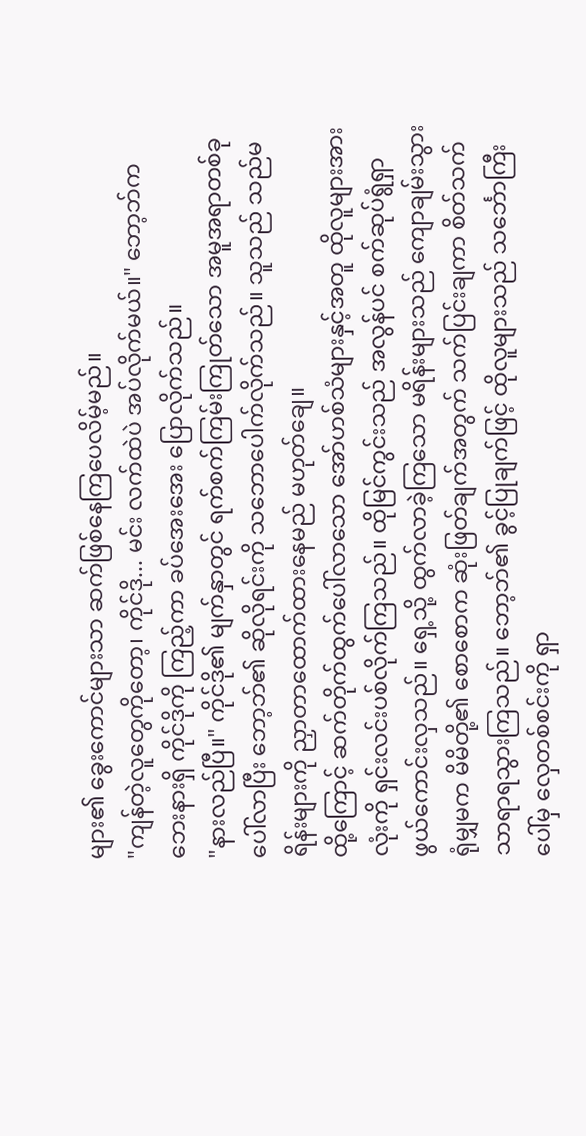များ၏ ခွေးကောင်များသာ ဆက်ဖြစ်နေကြပေလိမ့်မည်။
"ကျန်တဲ့လူတွေကိုတော့၊ ကိုင်ဒို... မင်း လက်ထဲပဲ အပ်လိုက်မယ်။" ဘော့ဘ်က ဘေးနားရှိ ကိုင်ဒိုကို ကြည့်ကာ ခပ်အေးအေး ပြောလိုက်သည်။
"နားလည်ပြီ။" ကိုင်ဒို၏ မျက်နှာတွင် ရက်စက်ကြမ်းကြုတ်သော အမူအရာတစ်ခု ပေါ်လာပြီး ဘော့ဘ်၏ ဆိုလိုရင်းကို သဘောပေါက်လိုက်သည်။ သူသည် သည်မရိန်းများကို ညှာတာထောက်ထားနေမည် မဟုတ်ချေ။
ထို့ကြောင့် ဆက်တိုက်ထွက်ပေါ်လာသော အော်ဟစ်သံများနှင့်အတူ ထိုလူများအားလုံးကို ရှင်းလင်းပစ်လိုက်ကြသည်။ ထိုမြင်ကွင်းသည် အလွန်ပင် စက်ဆုပ်ရွံရှာဖွယ်ကောင်းလှသည်။ ရှေ့သို့ ထွက်လာခဲ့ကြသော မရိန်းများသည် ကျောချမ်းသွားရုံမျှမက မိမိတို့၏ စောစောက ဆုံးဖြတ်ချက်အတွက် သက်ပြင်းချကာ စိတ်သက်သာရာရသွားကြသည်။ ဘော့ဘ်၏ ခွင့်ပြုချက်ဖြင့် ထိုလူများသည် သင်္ဘောကြီးပေါ်မှ လှေတစ်စင်းကို ရှာ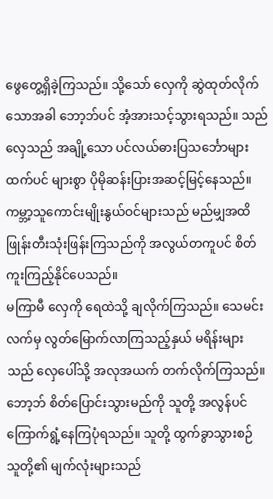ဖွေတွေ့ရှိခဲ့ကြသည်။ သို့သော် လှေကို ဆွဲထုတ်လိုက်သောအခါ ဘော့ဘ်ပင် အံ့အားသင့်သွားရသည်။ သည်လှေသည် အချို့သော ပင်လယ်ဓားပြသင်္ဘောများထက်ပင် များစွာ ပိုမိုဆန်းပြားအဆင့်မြင့်နေသည်။ ကမ္ဘာ့သူကောင်းမျိုးနွယ်ဝင်များသည် မည်မျှအထိ ဖြုန်းတီးသုံးဖြန်းကြသည်ကို အလွယ်တကူပင် စိတ်ကူးကြည့်နိုင်ပေသည်။
မကြာမီ လှေကို ရေထဲသို့ ချလိုက်ကြသည်။ သေမင်းလက်မှ လွတ်မြောက်လာကြသည့်နှယ် မရိန်းများသည် လှေပေါ်သို့ အလုအယက် တက်လိုက်ကြသည်။ ဘော့ဘ် စိတ်ပြောင်းသွားမည်ကို သူတို့ အလွန်ပင် ကြောက်ရွံ့နေကြပုံရသည်။ သူတို့ ထွက်ခွာသွားစဉ် သူတို့၏ မျက်လုံးများသည်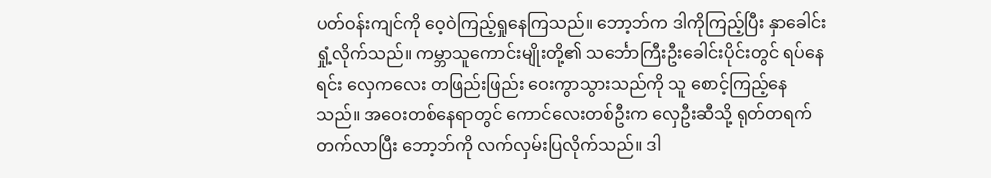ပတ်ဝန်းကျင်ကို ဝေ့ဝဲကြည့်ရှုနေကြသည်။ ဘော့ဘ်က ဒါကိုကြည့်ပြီး နှာခေါင်းရှုံ့လိုက်သည်။ ကမ္ဘာသူကောင်းမျိုးတို့၏ သင်္ဘောကြီးဦးခေါင်းပိုင်းတွင် ရပ်နေရင်း လှေကလေး တဖြည်းဖြည်း ဝေးကွာသွားသည်ကို သူ စောင့်ကြည့်နေသည်။ အဝေးတစ်နေရာတွင် ကောင်လေးတစ်ဦးက လှေဦးဆီသို့ ရုတ်တရက် တက်လာပြီး ဘော့ဘ်ကို လက်လှမ်းပြလိုက်သည်။ ဒါ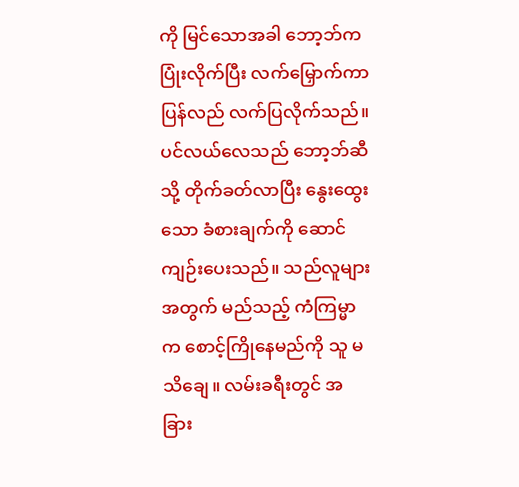ကို မြင်သောအခါ ဘော့ဘ်က ပြုံးလိုက်ပြီး လက်မြှောက်ကာ ပြန်လည် လက်ပြလိုက်သည်။ ပင်လယ်လေသည် ဘော့ဘ်ဆီသို့ တိုက်ခတ်လာပြီး နွေးထွေးသော ခံစားချက်ကို ဆောင်ကျဉ်းပေးသည်။ သည်လူများအတွက် မည်သည့် ကံကြမ္မာက စောင့်ကြိုနေမည်ကို သူ မသိချေ။ လမ်းခရီးတွင် အခြား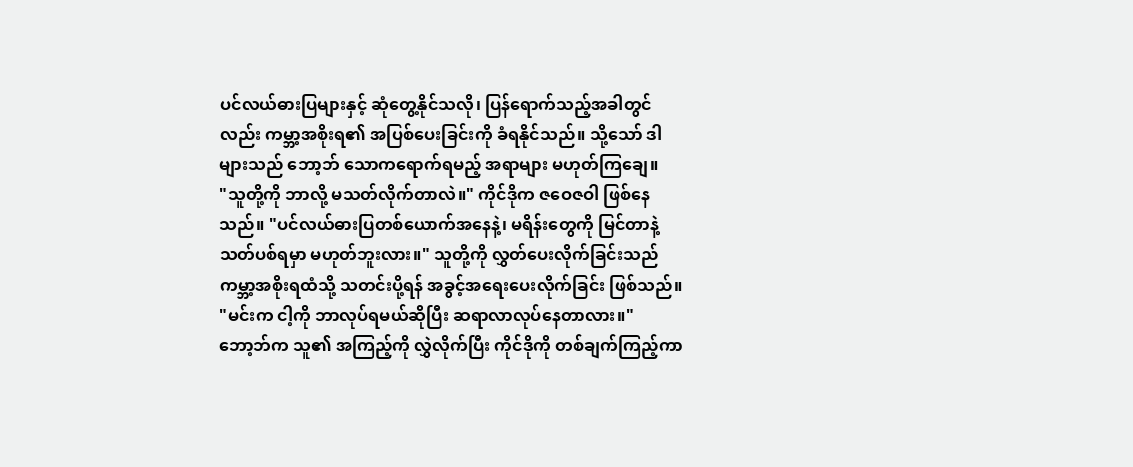ပင်လယ်ဓားပြများနှင့် ဆုံတွေ့နိုင်သလို၊ ပြန်ရောက်သည့်အခါတွင်လည်း ကမ္ဘာ့အစိုးရ၏ အပြစ်ပေးခြင်းကို ခံရနိုင်သည်။ သို့သော် ဒါများသည် ဘော့ဘ် သောကရောက်ရမည့် အရာများ မဟုတ်ကြချေ။
"သူတို့ကို ဘာလို့ မသတ်လိုက်တာလဲ။" ကိုင်ဒိုက ဇဝေဇဝါ ဖြစ်နေသည်။ "ပင်လယ်ဓားပြတစ်ယောက်အနေနဲ့၊ မရိန်းတွေကို မြင်တာနဲ့ သတ်ပစ်ရမှာ မဟုတ်ဘူးလား။" သူတို့ကို လွှတ်ပေးလိုက်ခြင်းသည် ကမ္ဘာ့အစိုးရထံသို့ သတင်းပို့ရန် အခွင့်အရေးပေးလိုက်ခြင်း ဖြစ်သည်။
"မင်းက ငါ့ကို ဘာလုပ်ရမယ်ဆိုပြီး ဆရာလာလုပ်နေတာလား။" ဘော့ဘ်က သူ၏ အကြည့်ကို လွှဲလိုက်ပြီး ကိုင်ဒိုကို တစ်ချက်ကြည့်ကာ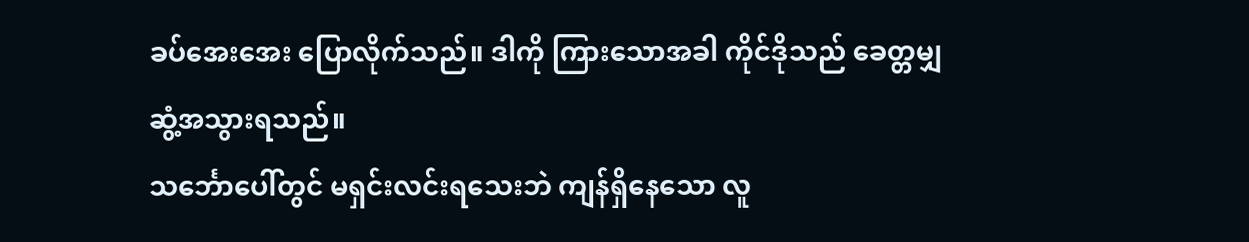ခပ်အေးအေး ပြောလိုက်သည်။ ဒါကို ကြားသောအခါ ကိုင်ဒိုသည် ခေတ္တမျှ ဆွံ့အသွားရသည်။
သင်္ဘောပေါ်တွင် မရှင်းလင်းရသေးဘဲ ကျန်ရှိနေသော လူ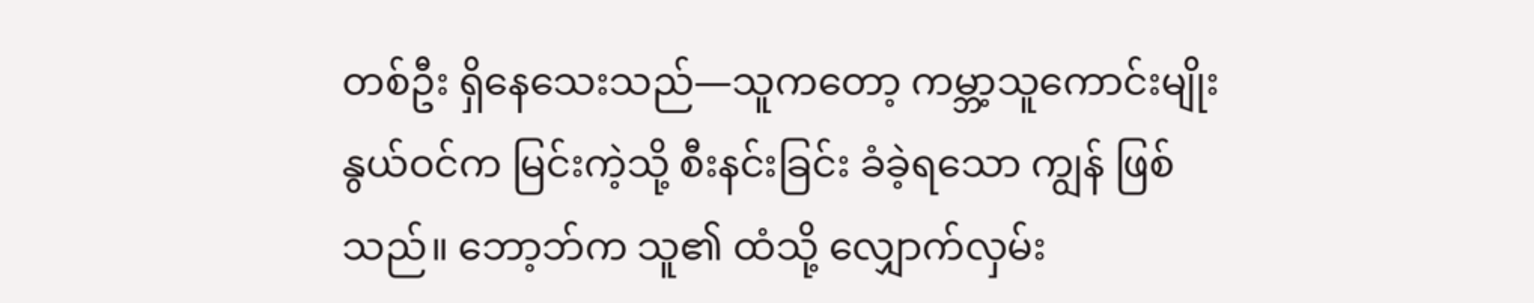တစ်ဦး ရှိနေသေးသည်—သူကတော့ ကမ္ဘာ့သူကောင်းမျိုးနွယ်ဝင်က မြင်းကဲ့သို့ စီးနင်းခြင်း ခံခဲ့ရသော ကျွန် ဖြစ်သည်။ ဘော့ဘ်က သူ၏ ထံသို့ လျှောက်လှမ်း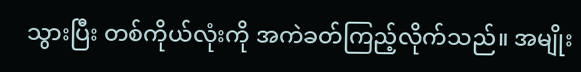သွားပြီး တစ်ကိုယ်လုံးကို အကဲခတ်ကြည့်လိုက်သည်။ အမျိုး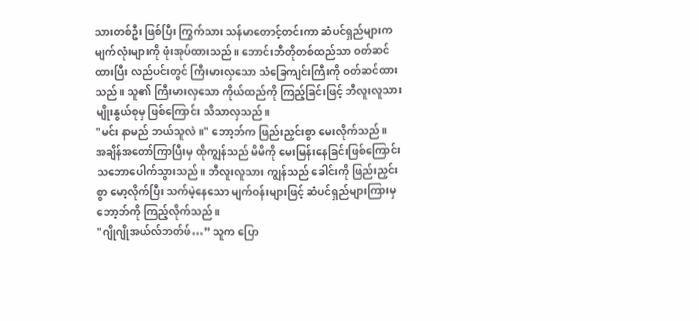သားတစ်ဦး ဖြစ်ပြီး ကြွက်သား သန်မာတောင့်တင်းကာ ဆံပင်ရှည်များက မျက်လုံးများကို ဖုံးအုပ်ထားသည်။ ဘောင်းဘီတိုတစ်ထည်သာ ဝတ်ဆင်ထားပြီး လည်ပင်းတွင် ကြီးမားလှသော သံခြေကျင်းကြီးကို ဝတ်ဆင်ထားသည်။ သူ၏ ကြီးမားလှသော ကိုယ်ထည်ကို ကြည့်ခြင်းဖြင့် ဘီလူးလူသားမျိုးနွယ်စုမှ ဖြစ်ကြောင်း သိသာလှသည်။
"မင်း နာမည် ဘယ်သူလဲ။" ဘော့ဘ်က ဖြည်းညှင်းစွာ မေးလိုက်သည်။
အချိန်အတော်ကြာပြီးမှ ထိုကျွန်သည် မိမိကို မေးမြန်းနေခြင်းဖြစ်ကြောင်း သဘောပေါက်သွားသည်။ ဘီလူးလူသား ကျွန်သည် ခေါင်းကို ဖြည်းညှင်းစွာ မော့လိုက်ပြီး သက်မဲ့နေသော မျက်ဝန်းများဖြင့် ဆံပင်ရှည်များကြားမှ ဘော့ဘ်ကို ကြည့်လိုက်သည်။
"ဂျိုဂျိုအယ်လ်ဘတ်ဖ်…” သူက ပြော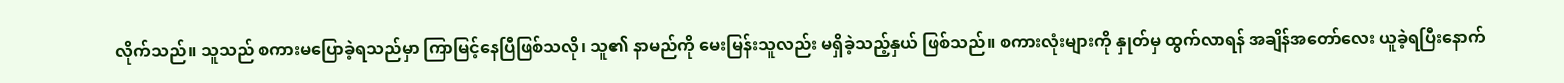လိုက်သည်။ သူသည် စကားမပြောခဲ့ရသည်မှာ ကြာမြင့်နေပြီဖြစ်သလို၊ သူ၏ နာမည်ကို မေးမြန်းသူလည်း မရှိခဲ့သည့်နှယ် ဖြစ်သည်။ စကားလုံးများကို နှုတ်မှ ထွက်လာရန် အချိန်အတော်လေး ယူခဲ့ရပြီးနောက်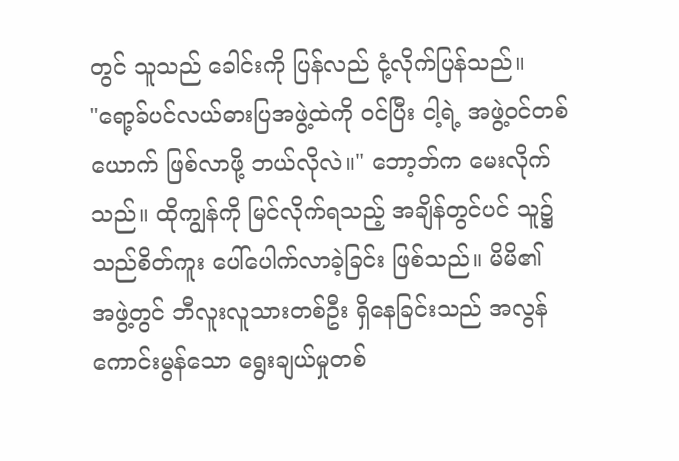တွင် သူသည် ခေါင်းကို ပြန်လည် ငုံ့လိုက်ပြန်သည်။
"ရော့ခ်ပင်လယ်ဓားပြအဖွဲ့ထဲကို ဝင်ပြီး ငါ့ရဲ့ အဖွဲ့ဝင်တစ်ယောက် ဖြစ်လာဖို့ ဘယ်လိုလဲ။" ဘော့ဘ်က မေးလိုက်သည်။ ထိုကျွန်ကို မြင်လိုက်ရသည့် အချိန်တွင်ပင် သူ၌ သည်စိတ်ကူး ပေါ်ပေါက်လာခဲ့ခြင်း ဖြစ်သည်။ မိမိ၏ အဖွဲ့တွင် ဘီလူးလူသားတစ်ဦး ရှိနေခြင်းသည် အလွန်ကောင်းမွန်သော ရွေးချယ်မှုတစ်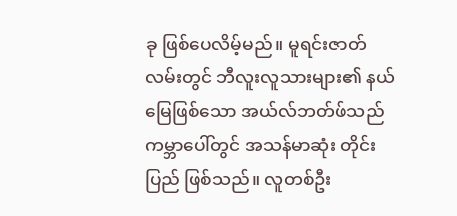ခု ဖြစ်ပေလိမ့်မည်။ မူရင်းဇာတ်လမ်းတွင် ဘီလူးလူသားများ၏ နယ်မြေဖြစ်သော အယ်လ်ဘတ်ဖ်သည် ကမ္ဘာပေါ်တွင် အသန်မာဆုံး တိုင်းပြည် ဖြစ်သည်။ လူတစ်ဦး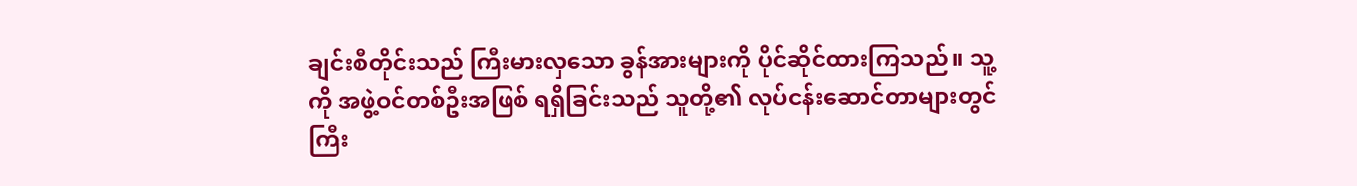ချင်းစီတိုင်းသည် ကြီးမားလှသော ခွန်အားများကို ပိုင်ဆိုင်ထားကြသည်။ သူ့ကို အဖွဲ့ဝင်တစ်ဦးအဖြစ် ရရှိခြင်းသည် သူတို့၏ လုပ်ငန်းဆောင်တာများတွင် ကြီး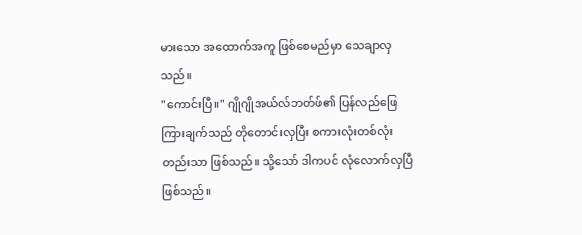မားသော အထောက်အကူ ဖြစ်စေမည်မှာ သေချာလှသည်။
"ကောင်းပြီ။" ဂျိုဂျိုအယ်လ်ဘတ်ဖ်၏ ပြန်လည်ဖြေကြားချက်သည် တိုတောင်းလှပြီး စကားလုံးတစ်လုံးတည်းသာ ဖြစ်သည်။ သို့သော် ဒါကပင် လုံလောက်လှပြီ ဖြစ်သည်။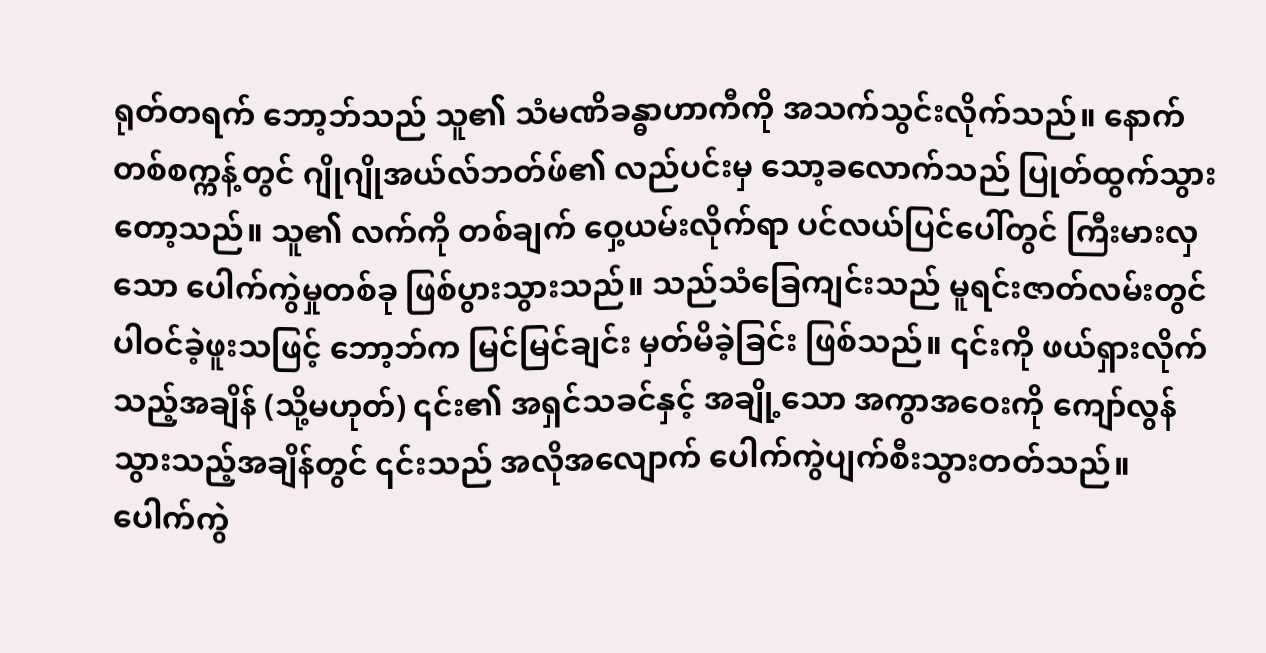ရုတ်တရက် ဘော့ဘ်သည် သူ၏ သံမဏိခန္ဓာဟာကီကို အသက်သွင်းလိုက်သည်။ နောက်တစ်စက္ကန့်တွင် ဂျိုဂျိုအယ်လ်ဘတ်ဖ်၏ လည်ပင်းမှ သော့ခလောက်သည် ပြုတ်ထွက်သွားတော့သည်။ သူ၏ လက်ကို တစ်ချက် ဝှေ့ယမ်းလိုက်ရာ ပင်လယ်ပြင်ပေါ်တွင် ကြီးမားလှသော ပေါက်ကွဲမှုတစ်ခု ဖြစ်ပွားသွားသည်။ သည်သံခြေကျင်းသည် မူရင်းဇာတ်လမ်းတွင် ပါဝင်ခဲ့ဖူးသဖြင့် ဘော့ဘ်က မြင်မြင်ချင်း မှတ်မိခဲ့ခြင်း ဖြစ်သည်။ ၎င်းကို ဖယ်ရှားလိုက်သည့်အချိန် (သို့မဟုတ်) ၎င်း၏ အရှင်သခင်နှင့် အချို့သော အကွာအဝေးကို ကျော်လွန်သွားသည့်အချိန်တွင် ၎င်းသည် အလိုအလျောက် ပေါက်ကွဲပျက်စီးသွားတတ်သည်။
ပေါက်ကွဲ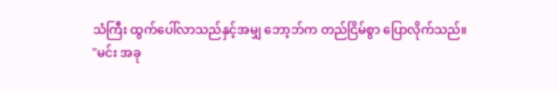သံကြီး ထွက်ပေါ်လာသည်နှင့်အမျှ ဘော့ဘ်က တည်ငြိမ်စွာ ပြောလိုက်သည်။
"မင်း အခု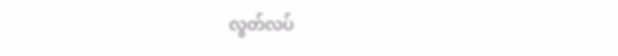လွတ်လပ်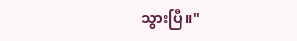သွားပြီ။"